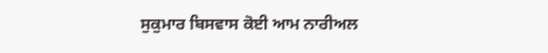ਸੁਕੁਮਾਰ ਬਿਸਵਾਸ ਕੋਈ ਆਮ ਨਾਰੀਅਲ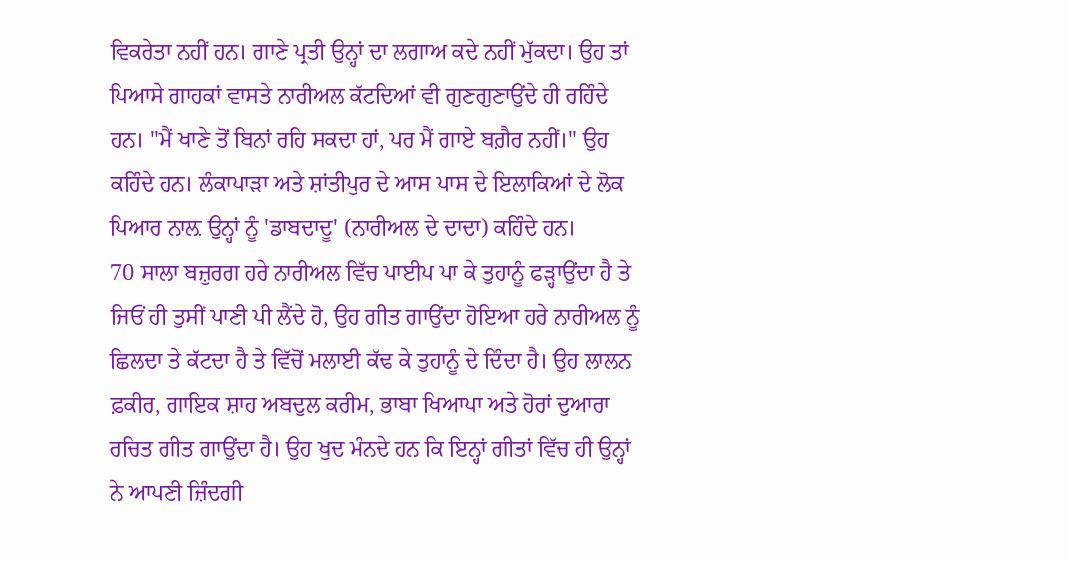ਵਿਕਰੇਤਾ ਨਹੀਂ ਹਨ। ਗਾਣੇ ਪ੍ਰਤੀ ਉਨ੍ਹਾਂ ਦਾ ਲਗਾਅ ਕਦੇ ਨਹੀਂ ਮੁੱਕਦਾ। ਉਹ ਤਾਂ ਪਿਆਸੇ ਗਾਹਕਾਂ ਵਾਸਤੇ ਨਾਰੀਅਲ ਕੱਟਦਿਆਂ ਵੀ ਗੁਣਗੁਣਾਉਂਦੇ ਹੀ ਰਹਿੰਦੇ ਹਨ। "ਮੈਂ ਖਾਣੇ ਤੋਂ ਬਿਨਾਂ ਰਹਿ ਸਕਦਾ ਹਾਂ, ਪਰ ਮੈਂ ਗਾਏ ਬਗ਼ੈਰ ਨਹੀਂ।" ਉਹ ਕਹਿੰਦੇ ਹਨ। ਲੰਕਾਪਾੜਾ ਅਤੇ ਸ਼ਾਂਤੀਪੁਰ ਦੇ ਆਸ ਪਾਸ ਦੇ ਇਲਾਕਿਆਂ ਦੇ ਲੋਕ ਪਿਆਰ ਨਾਲ਼ ਉਨ੍ਹਾਂ ਨੂੰ 'ਡਾਬਦਾਦੂ' (ਨਾਰੀਅਲ ਦੇ ਦਾਦਾ) ਕਹਿੰਦੇ ਹਨ।
70 ਸਾਲਾ ਬਜ਼ੁਰਗ ਹਰੇ ਨਾਰੀਅਲ ਵਿੱਚ ਪਾਈਪ ਪਾ ਕੇ ਤੁਹਾਨੂੰ ਫੜ੍ਹਾਉਂਦਾ ਹੈ ਤੇ ਜਿਓਂ ਹੀ ਤੁਸੀਂ ਪਾਣੀ ਪੀ ਲੈਂਦੇ ਹੋ, ਉਹ ਗੀਤ ਗਾਉਂਦਾ ਹੋਇਆ ਹਰੇ ਨਾਰੀਅਲ ਨੂੰ ਛਿਲਦਾ ਤੇ ਕੱਟਦਾ ਹੈ ਤੇ ਵਿੱਚੋਂ ਮਲਾਈ ਕੱਢ ਕੇ ਤੁਹਾਨੂੰ ਦੇ ਦਿੰਦਾ ਹੈ। ਉਹ ਲਾਲਨ ਫ਼ਕੀਰ, ਗਾਇਕ ਸ਼ਾਹ ਅਬਦੁਲ ਕਰੀਮ, ਭਾਬਾ ਖਿਆਪਾ ਅਤੇ ਹੋਰਾਂ ਦੁਆਰਾ ਰਚਿਤ ਗੀਤ ਗਾਉਂਦਾ ਹੈ। ਉਹ ਖੁਦ ਮੰਨਦੇ ਹਨ ਕਿ ਇਨ੍ਹਾਂ ਗੀਤਾਂ ਵਿੱਚ ਹੀ ਉਨ੍ਹਾਂ ਨੇ ਆਪਣੀ ਜ਼ਿੰਦਗੀ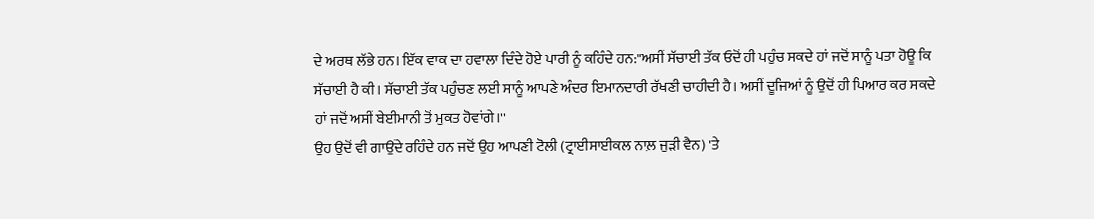ਦੇ ਅਰਥ ਲੱਭੇ ਹਨ। ਇੱਕ ਵਾਕ ਦਾ ਹਵਾਲਾ ਦਿੰਦੇ ਹੋਏ ਪਾਰੀ ਨੂੰ ਕਹਿੰਦੇ ਹਨ:"ਅਸੀਂ ਸੱਚਾਈ ਤੱਕ ਓਦੋਂ ਹੀ ਪਹੁੰਚ ਸਕਦੇ ਹਾਂ ਜਦੋਂ ਸਾਨੂੰ ਪਤਾ ਹੋਊ ਕਿ ਸੱਚਾਈ ਹੈ ਕੀ। ਸੱਚਾਈ ਤੱਕ ਪਹੁੰਚਣ ਲਈ ਸਾਨੂੰ ਆਪਣੇ ਅੰਦਰ ਇਮਾਨਦਾਰੀ ਰੱਖਣੀ ਚਾਹੀਦੀ ਹੈ। ਅਸੀਂ ਦੂਜਿਆਂ ਨੂੰ ਉਦੋਂ ਹੀ ਪਿਆਰ ਕਰ ਸਕਦੇ ਹਾਂ ਜਦੋਂ ਅਸੀਂ ਬੇਈਮਾਨੀ ਤੋਂ ਮੁਕਤ ਹੋਵਾਂਗੇ।''
ਉਹ ਉਦੋਂ ਵੀ ਗਾਉਂਦੇ ਰਹਿੰਦੇ ਹਨ ਜਦੋਂ ਉਹ ਆਪਣੀ ਟੋਲੀ (ਟ੍ਰਾਈਸਾਈਕਲ ਨਾਲ਼ ਜੁੜੀ ਵੈਨ) 'ਤੇ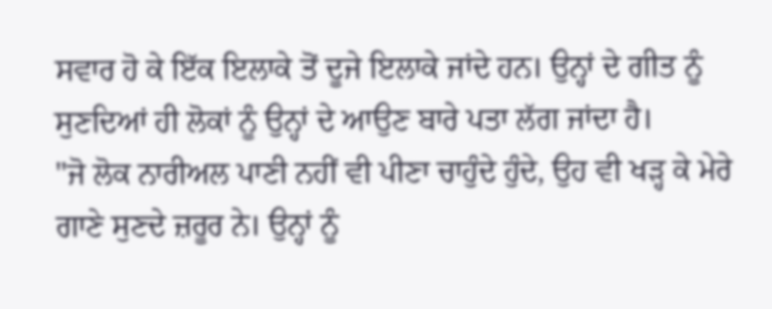ਸਵਾਰ ਹੋ ਕੇ ਇੱਕ ਇਲਾਕੇ ਤੋਂ ਦੂਜੇ ਇਲਾਕੇ ਜਾਂਦੇ ਹਨ। ਉਨ੍ਹਾਂ ਦੇ ਗੀਤ ਨੂੰ ਸੁਣਦਿਆਂ ਹੀ ਲੋਕਾਂ ਨੂੰ ਉਨ੍ਹਾਂ ਦੇ ਆਉਣ ਬਾਰੇ ਪਤਾ ਲੱਗ ਜਾਂਦਾ ਹੈ।
"ਜੋ ਲੋਕ ਨਾਰੀਅਲ ਪਾਣੀ ਨਹੀਂ ਵੀ ਪੀਣਾ ਚਾਹੁੰਦੇ ਹੁੰਦੇ, ਉਹ ਵੀ ਖੜ੍ਹ ਕੇ ਮੇਰੇ ਗਾਣੇ ਸੁਣਦੇ ਜ਼ਰੂਰ ਨੇ। ਉਨ੍ਹਾਂ ਨੂੰ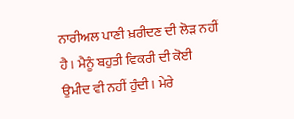ਨਾਰੀਅਲ ਪਾਣੀ ਖ਼ਰੀਦਣ ਦੀ ਲੋੜ ਨਹੀਂ ਹੈ। ਮੈਨੂੰ ਬਹੁਤੀ ਵਿਕਰੀ ਦੀ ਕੋਈ ਉਮੀਦ ਵੀ ਨਹੀਂ ਹੁੰਦੀ। ਮੇਰੇ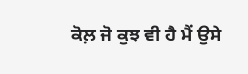ਕੋਲ਼ ਜੋ ਕੁਝ ਵੀ ਹੈ ਮੈਂ ਉਸੇ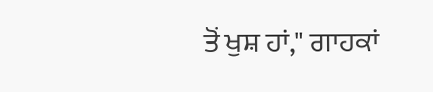ਤੋਂ ਖੁਸ਼ ਹਾਂ," ਗਾਹਕਾਂ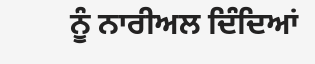ਨੂੰ ਨਾਰੀਅਲ ਦਿੰਦਿਆਂ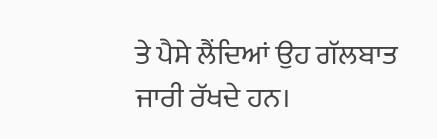ਤੇ ਪੈਸੇ ਲੈਂਦਿਆਂ ਉਹ ਗੱਲਬਾਤ ਜਾਰੀ ਰੱਖਦੇ ਹਨ।